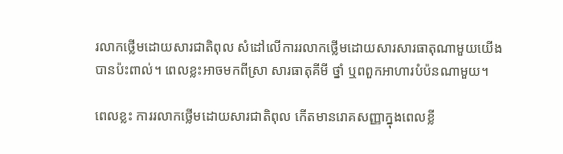រលាកថ្លើមដោយសារជាតិពុល សំដៅលើការរលាកថ្លើមដោយសារសារធាតុណាមួយយើងបានប៉ះពាល់។ ពេលខ្លះអាចមកពីស្រា សារធាតុគីមី ថ្នាំ ឬពពួកអាហារបំប៉នណាមួយ។

ពេលខ្លះ ការរលាកថ្លើមដោយសារជាតិពុល កើតមានរោគសញ្ញាក្នុងពេលខ្លី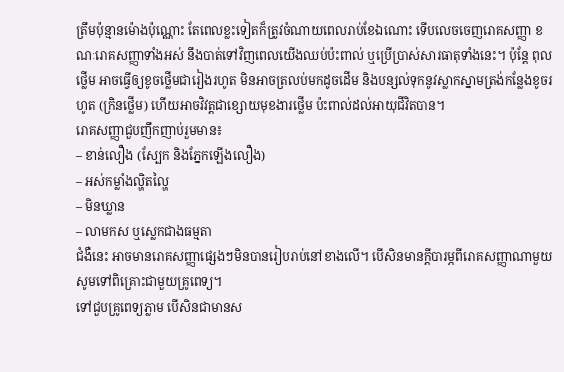ត្រឹមប៉ុន្មានម៉ោងប៉ុណ្ណោះ តែពេលខ្លះទៀតក៏ត្រូវចំណាយពេលរាប់ខែឯណោះ ទើបលេចចេញរោគសញ្ញា ខណៈរោគសញ្ញាទាំងអស់ នឹងបាត់ទៅវិញពេលយើងឈប់ប៉ះពាល់ ឬប្រើប្រាស់សារធាតុទាំងនេះ។ ប៉ុន្តែ ពុលថ្លើម អាចធ្វើឲ្យខូចថ្លើមជារៀងរហូត មិនអាចត្រលប់មកដូចដើម និងបន្សល់ទុកនូវស្លាកស្នាមត្រង់កន្លែងខូចរហូត (ក្រិនថ្លើម) ហើយអាចវិវត្តជាខ្សោយមុខងារថ្លើម ប៉ះពាល់ដល់អាយុជីវិតបាន។
រោគសញ្ញាជួបញឹកញាប់រួមមាន៖
– ខាន់លឿង (ស្បែក និងភ្នែកឡើងលឿង)
– អស់កម្លាំងល្ហិតល្ហៃ
– មិនឃ្លាន
– លាមកស ឬស្លេកជាងធម្មតា
ជំងឺនេះ អាចមានរោគសញ្ញាផ្សេងៗមិនបានរៀបរាប់នៅខាងលើ។ បើសិនមានក្តីបារម្ភពីរោគសញ្ញាណាមួយ សូមទៅពិគ្រោះជាមួយគ្រូពេទ្យ។
ទៅជួបគ្រូពេទ្យភ្លាម បើសិនជាមានស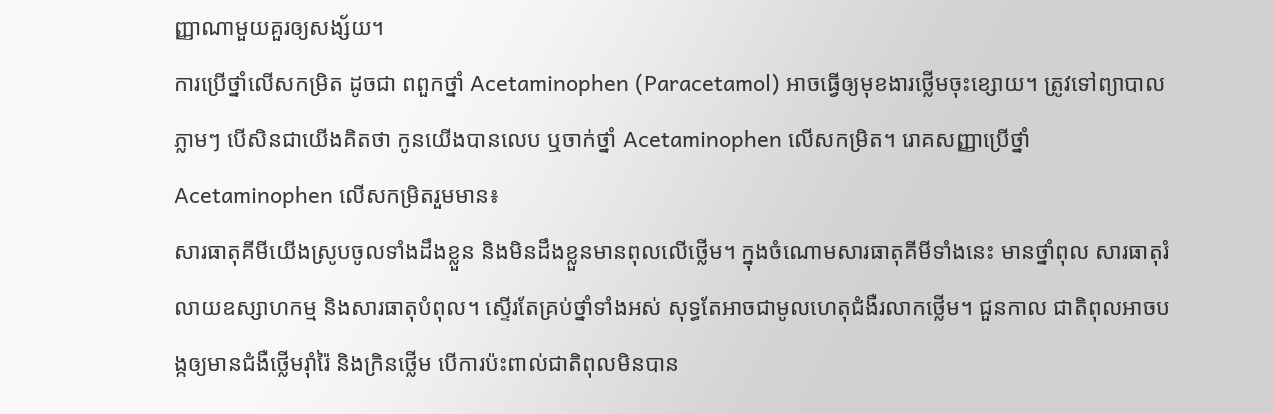ញ្ញាណាមួយគួរឲ្យសង្ស័យ។
ការប្រើថ្នាំលើសកម្រិត ដូចជា ពពួកថ្នាំ Acetaminophen (Paracetamol) អាចធ្វើឲ្យមុខងារថ្លើមចុះខ្សោយ។ ត្រូវទៅព្យាបាលភ្លាមៗ បើសិនជាយើងគិតថា កូនយើងបានលេប ឬចាក់ថ្នាំ Acetaminophen លើសកម្រិត។ រោគសញ្ញាប្រើថ្នាំ Acetaminophen លើសកម្រិតរួមមាន៖
សារធាតុគីមីយើងស្រូបចូលទាំងដឹងខ្លួន និងមិនដឹងខ្លួនមានពុលលើថ្លើម។ ក្នុងចំណោមសារធាតុគីមីទាំងនេះ មានថ្នាំពុល សារធាតុរំលាយឧស្សាហកម្ម និងសារធាតុបំពុល។ ស្ទើរតែគ្រប់ថ្នាំទាំងអស់ សុទ្ធតែអាចជាមូលហេតុជំងឺរលាកថ្លើម។ ជួនកាល ជាតិពុលអាចបង្កឲ្យមានជំងឺថ្លើមរ៉ាំរ៉ៃ និងក្រិនថ្លើម បើការប៉ះពាល់ជាតិពុលមិនបាន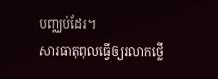បញ្ឈប់ដែរ។
សារធាតុពុលធ្វើឲ្យរលាកថ្លើ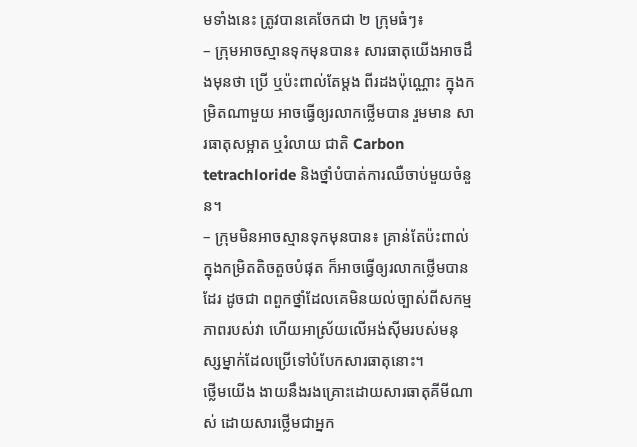មទាំងនេះ ត្រូវបានគេចែកជា ២ ក្រុមធំៗ៖
– ក្រុមអាចស្មានទុកមុនបាន៖ សារធាតុយើងអាចដឹងមុនថា ប្រើ ឬប៉ះពាល់តែម្តង ពីរដងប៉ុណ្ណោះ ក្នុងកម្រិតណាមួយ អាចធ្វើឲ្យរលាកថ្លើមបាន រួមមាន សារធាតុសម្អាត ឬរំលាយ ជាតិ Carbon tetrachloride និងថ្នាំបំបាត់ការឈឺចាប់មួយចំនួន។
– ក្រុមមិនអាចស្មានទុកមុនបាន៖ គ្រាន់តែប៉ះពាល់ក្នុងកម្រិតតិចតួចបំផុត ក៏អាចធ្វើឲ្យរលាកថ្លើមបានដែរ ដូចជា ពពួកថ្នាំដែលគេមិនយល់ច្បាស់ពីសកម្មភាពរបស់វា ហើយអាស្រ័យលើអង់ស៊ីមរបស់មនុស្សម្នាក់ដែលប្រើទៅបំបែកសារធាតុនោះ។
ថ្លើមយើង ងាយនឹងរងគ្រោះដោយសារធាតុគីមីណាស់ ដោយសារថ្លើមជាអ្នក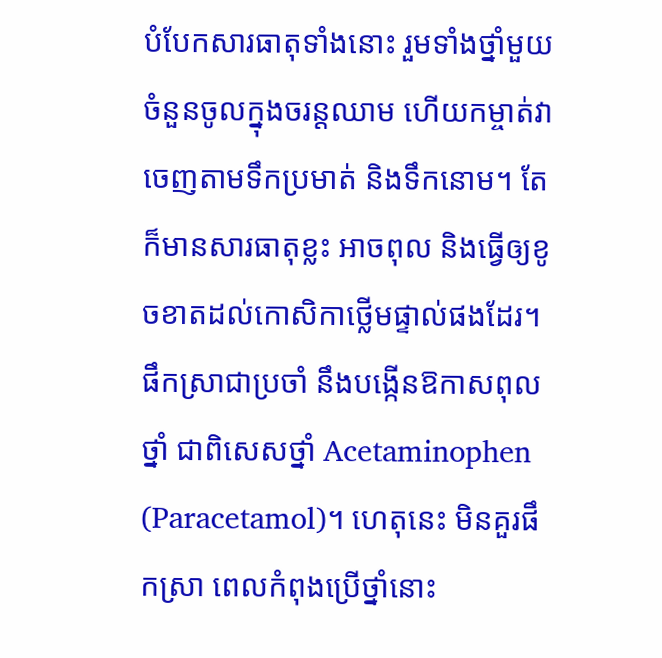បំបែកសារធាតុទាំងនោះ រួមទាំងថ្នាំមួយចំនួនចូលក្នុងចរន្តឈាម ហើយកម្ចាត់វាចេញតាមទឹកប្រមាត់ និងទឹកនោម។ តែក៏មានសារធាតុខ្លះ អាចពុល និងធ្វើឲ្យខូចខាតដល់កោសិកាថ្លើមផ្ទាល់ផងដែរ។
ផឹកស្រាជាប្រចាំ នឹងបង្កើនឱកាសពុលថ្នាំ ជាពិសេសថ្នាំ Acetaminophen (Paracetamol)។ ហេតុនេះ មិនគួរផឹកស្រា ពេលកំពុងប្រើថ្នាំនោះ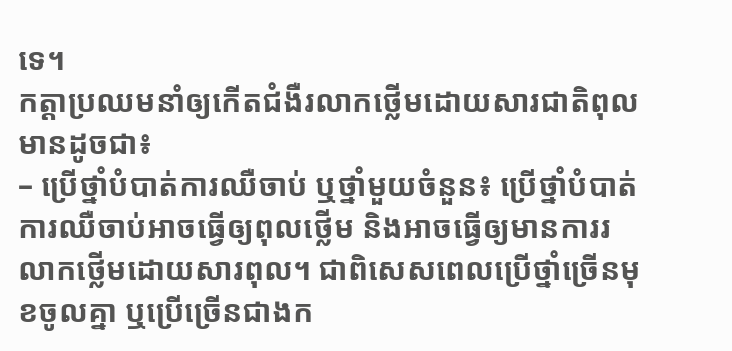ទេ។
កត្តាប្រឈមនាំឲ្យកើតជំងឺរលាកថ្លើមដោយសារជាតិពុលមានដូចជា៖
– ប្រើថ្នាំបំបាត់ការឈឺចាប់ ឬថ្នាំមួយចំនួន៖ ប្រើថ្នាំបំបាត់ការឈឺចាប់អាចធ្វើឲ្យពុលថ្លើម និងអាចធ្វើឲ្យមានការរលាកថ្លើមដោយសារពុល។ ជាពិសេសពេលប្រើថ្នាំច្រើនមុខចូលគ្នា ឬប្រើច្រើនជាងក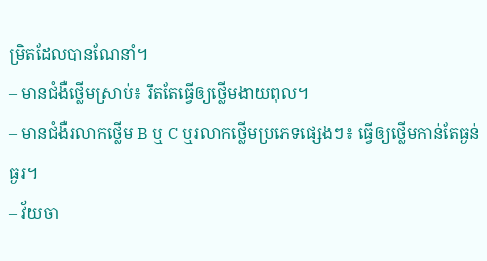ម្រិតដែលបានណែនាំ។
– មានជំងឺថ្លើមស្រាប់៖ រឹតតែធ្វើឲ្យថ្លើមងាយពុល។
– មានជំងឺរលាកថ្លើម B ឬ C ឬរលាកថ្លើមប្រភេទផ្សេងៗ៖ ធ្វើឲ្យថ្លើមកាន់តែធ្ងន់ធ្ងរ។
– វ័យចា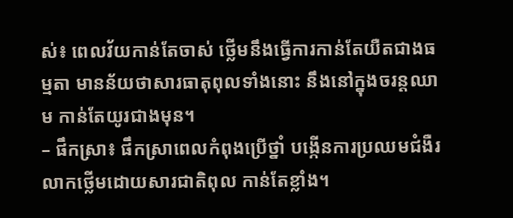ស់៖ ពេលវ័យកាន់តែចាស់ ថ្លើមនឹងធ្វើការកាន់តែយឺតជាងធម្មតា មានន័យថាសារធាតុពុលទាំងនោះ នឹងនៅក្នុងចរន្តឈាម កាន់តែយូរជាងមុន។
– ផឹកស្រា៖ ផឹកស្រាពេលកំពុងប្រើថ្នាំ បង្កើនការប្រឈមជំងឺរលាកថ្លើមដោយសារជាតិពុល កាន់តែខ្លាំង។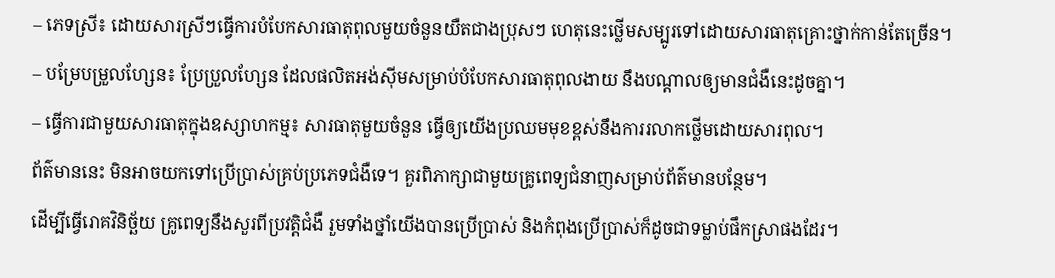– ភេទស្រី៖ ដោយសារស្រីៗធ្វើការបំបែកសារធាតុពុលមួយចំនួនយឺតជាងប្រុសៗ ហេតុនេះថ្លើមសម្បូរទៅដោយសារធាតុគ្រោះថ្នាក់កាន់តែច្រើន។
– បម្រែបម្រួលហ្សែន៖ ប្រែប្រួលហ្សែន ដែលផលិតអង់ស៊ីមសម្រាប់បំបែកសារធាតុពុលងាយ នឹងបណ្តាលឲ្យមានជំងឺនេះដូចគ្នា។
– ធ្វើការជាមួយសារធាតុក្នុងឧស្សាហកម្ម៖ សារធាតុមួយចំនួន ធ្វើឲ្យយើងប្រឈមមុខខ្ពស់នឹងការរលាកថ្លើមដោយសារពុល។
ព័ត៌មាននេះ មិនអាចយកទៅប្រើប្រាស់គ្រប់ប្រភេទជំងឺទេ។ គួរពិភាក្សាជាមួយគ្រូពេទ្យជំនាញសម្រាប់ព័ត៌មានបន្ថែម។
ដើម្បីធ្វើរោគវិនិច្ឆ័យ គ្រូពេទ្យនឹងសួរពីប្រវត្តិជំងឺ រួមទាំងថ្នាំយើងបានប្រើប្រាស់ និងកំពុងប្រើប្រាស់ក៏ដូចជាទម្លាប់ផឹកស្រាផងដែរ។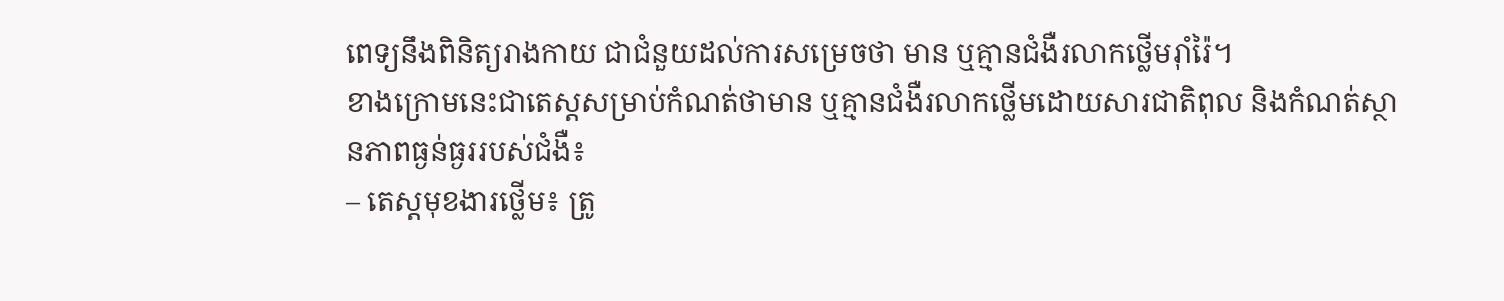ពេទ្យនឹងពិនិត្យរាងកាយ ជាជំនួយដល់ការសម្រេចថា មាន ឬគ្មានជំងឺរលាកថ្លើមរ៉ាំរ៉ៃ។
ខាងក្រោមនេះជាតេស្តសម្រាប់កំណត់ថាមាន ឬគ្មានជំងឺរលាកថ្លើមដោយសារជាតិពុល និងកំណត់ស្ថានភាពធ្ងន់ធ្ងររបស់ជំងឺ៖
– តេស្តមុខងារថ្លើម៖ ត្រូ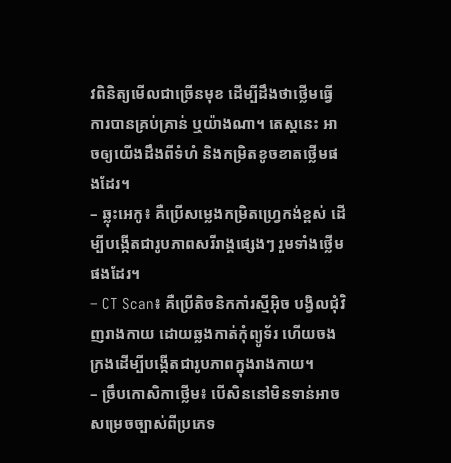វពិនិត្យមើលជាច្រើនមុខ ដើម្បីដឹងថាថ្លើមធ្វើការបានគ្រប់គ្រាន់ ឬយ៉ាងណា។ តេស្តនេះ អាចឲ្យយើងដឹងពីទំហំ និងកម្រិតខូចខាតថ្លើមផងដែរ។
– ឆ្លុះអេកូ៖ គឺប្រើសម្លេងកម្រិតហ្វ្រេកង់ខ្ពស់ ដើម្បីបង្កើតជារូបភាពសរីរាង្គផ្សេងៗ រួមទាំងថ្លើមផងដែរ។
– CT Scan៖ គឺប្រើតិចនិកកាំរស្មីអ៊ិច បង្វិលជុំវិញរាងកាយ ដោយឆ្លងកាត់កុំព្យូទ័រ ហើយចងក្រងដើម្បីបង្កើតជារូបភាពក្នុងរាងកាយ។
– ច្រឹបកោសិកាថ្លើម៖ បើសិននៅមិនទាន់អាចសម្រេចច្បាស់ពីប្រភេទ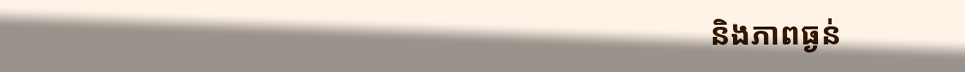និងភាពធ្ងន់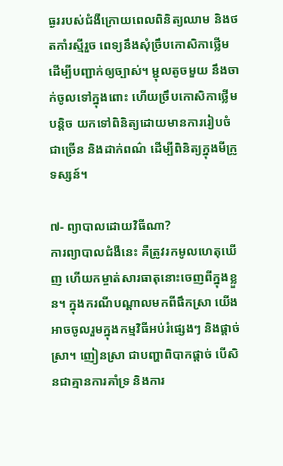ធ្ងររបស់ជំងឺក្រោយពេលពិនិត្យឈាម និងថតកាំរស្មីរួច ពេទ្យនឹងសុំច្រឹបកោសិកាថ្លើម ដើម្បីបញ្ជាក់ឲ្យច្បាស់។ ម្ជុលតូចមួយ នឹងចាក់ចូលទៅក្នុងពោះ ហើយច្រឹបកោសិកាថ្លើមបន្តិច យកទៅពិនិត្យដោយមានការរៀបចំជាច្រើន និងដាក់ពណ៌ ដើម្បីពិនិត្យក្នុងមីក្រូទស្សន៍។

៧- ព្យាបាលដោយវិធីណា?
ការព្យាបាលជំងឺនេះ គឺត្រូវរកមូលហេតុឃើញ ហើយកម្ចាត់សារធាតុនោះចេញពីក្នុងខ្លួន។ ក្នុងករណីបណ្តាលមកពីផឹកស្រា យើងអាចចូលរួមក្នុងកម្មវិធីអប់រំផ្សេងៗ និងផ្តាច់ស្រា។ ញៀនស្រា ជាបញ្ហាពិបាកផ្តាច់ បើសិនជាគ្មានការគាំទ្រ និងការ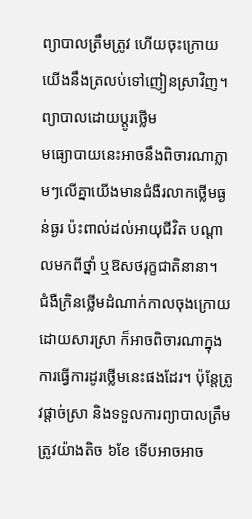ព្យាបាលត្រឹមត្រូវ ហើយចុះក្រោយ យើងនឹងត្រលប់ទៅញៀនស្រាវិញ។
ព្យាបាលដោយប្តូរថ្លើម
មធ្យោបាយនេះអាចនឹងពិចារណាភ្លាមៗលើគ្នាយើងមានជំងឺរលាកថ្លើមធ្ងន់ធ្ងរ ប៉ះពាល់ដល់អាយុជីវិត បណ្តាលមកពីថ្នាំ ឬឱសថរុក្ខជាតិនានា។
ជំងឺក្រិនថ្លើមដំណាក់កាលចុងក្រោយដោយសារស្រា ក៏អាចពិចារណាក្នុងការធ្វើការដូរថ្លើមនេះផងដែរ។ ប៉ុន្តែត្រូវផ្តាច់ស្រា និងទទួលការព្យាបាលត្រឹមត្រូវយ៉ាងតិច ៦ខែ ទើបអាចអាច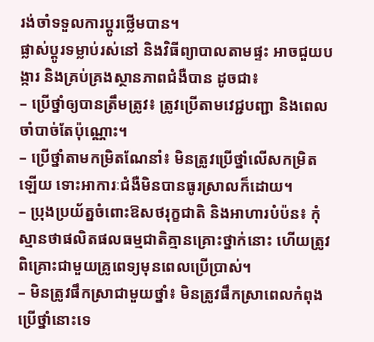រង់ចាំទទួលការប្តូរថ្លើមបាន។
ផ្លាស់ប្តូរទម្លាប់រស់នៅ និងវិធីព្យាបាលតាមផ្ទះ អាចជួយបង្ការ និងគ្រប់គ្រងស្ថានភាពជំងឺបាន ដូចជា៖
– ប្រើថ្នាំឲ្យបានត្រឹមត្រូវ៖ ត្រូវប្រើតាមវេជ្ជបញ្ជា និងពេលចាំបាច់តែប៉ុណ្ណោះ។
– ប្រើថ្នាំតាមកម្រិតណែនាំ៖ មិនត្រូវប្រើថ្នាំលើសកម្រិតឡើយ ទោះអាការៈជំងឺមិនបានធូរស្រាលក៏ដោយ។
– ប្រុងប្រយ័ត្នចំពោះឱសថរុក្ខជាតិ និងអាហារបំប៉ន៖ កុំស្មានថាផលិតផលធម្មជាតិគ្មានគ្រោះថ្នាក់នោះ ហើយត្រូវពិគ្រោះជាមួយគ្រូពេទ្យមុនពេលប្រើប្រាស់។
– មិនត្រូវផឹកស្រាជាមួយថ្នាំ៖ មិនត្រូវផឹកស្រាពេលកំពុងប្រើថ្នាំនោះទេ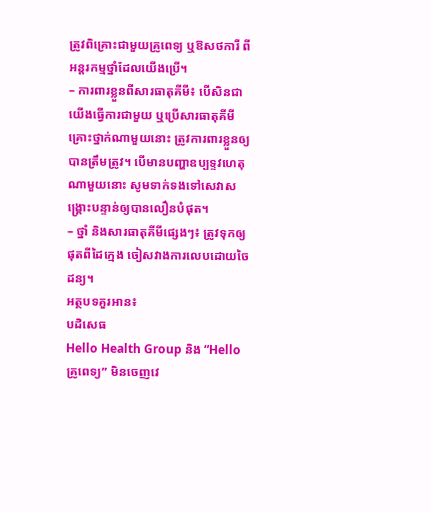ត្រូវពិគ្រោះជាមួយគ្រូពេទ្យ ឬឱសថការី ពីអន្តរកម្មថ្នាំដែលយើងប្រើ។
– ការពារខ្លួនពីសារធាតុគីមី៖ បើសិនជាយើងធ្វើការជាមួយ ឬប្រើសារធាតុគីមីគ្រោះថ្នាក់ណាមួយនោះ ត្រូវការពារខ្លួនឲ្យបានត្រឹមត្រូវ។ បើមានបញ្ហាឧប្បទ្ទវហេតុណាមួយនោះ សូមទាក់ទងទៅសេវាសង្គ្រោះបន្ទាន់ឲ្យបានលឿនបំផុត។
– ថ្នាំ និងសារធាតុគីមីផ្សេងៗ៖ ត្រូវទុកឲ្យផុតពីដៃក្មេង ចៀសវាងការលេបដោយចៃដន្យ។
អត្ថបទគួរអាន៖
បដិសេធ
Hello Health Group និង “Hello គ្រូពេទ្យ” មិនចេញវេ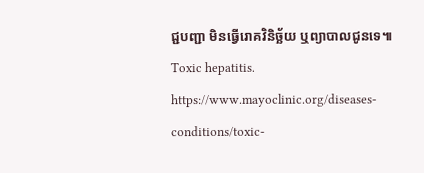ជ្ជបញ្ជា មិនធ្វើរោគវិនិច្ឆ័យ ឬព្យាបាលជូនទេ៕
Toxic hepatitis. https://www.mayoclinic.org/diseases-conditions/toxic-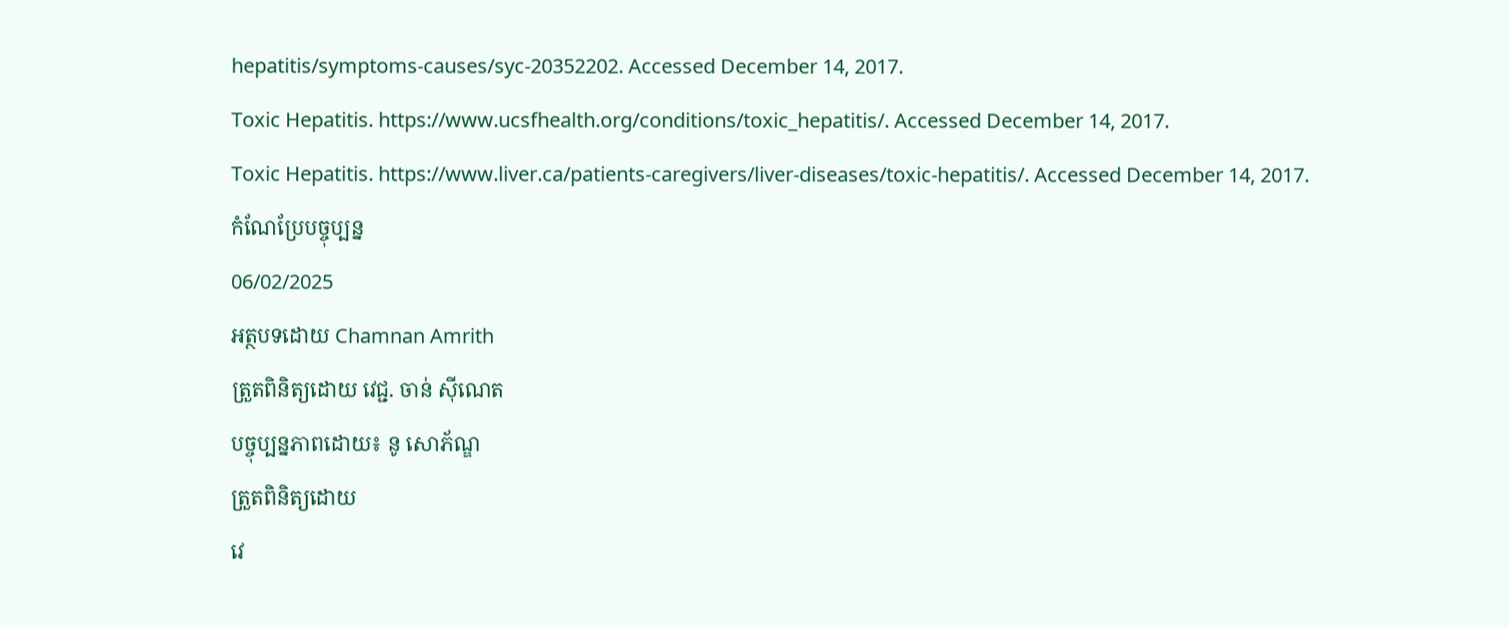hepatitis/symptoms-causes/syc-20352202. Accessed December 14, 2017.
Toxic Hepatitis. https://www.ucsfhealth.org/conditions/toxic_hepatitis/. Accessed December 14, 2017.
Toxic Hepatitis. https://www.liver.ca/patients-caregivers/liver-diseases/toxic-hepatitis/. Accessed December 14, 2017.
កំណែប្រែបច្ចុប្បន្ន
06/02/2025
អត្ថបទដោយ Chamnan Amrith
ត្រួតពិនិត្យដោយ វេជ្ជ. ចាន់ ស៊ីណេត
បច្ចុប្បន្នភាពដោយ៖ នូ សោភ័ណ្ឌ
ត្រួតពិនិត្យដោយ
វេ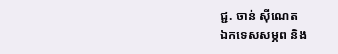ជ្ជ. ចាន់ ស៊ីណេត
ឯកទេសសម្ភព និង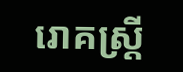រោគស្ត្រី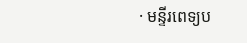· មន្ទីរពេទ្យប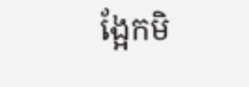ង្អែកមិ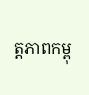ត្តភាពកម្ពុ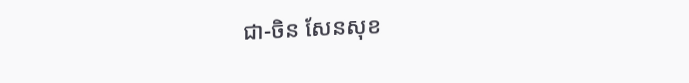ជា-ចិន សែនសុខ